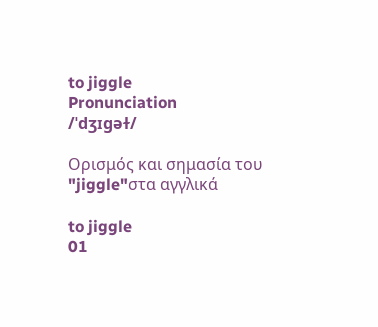to jiggle
Pronunciation
/ˈdʒɪɡəɫ/

Ορισμός και σημασία του "jiggle"στα αγγλικά

to jiggle
01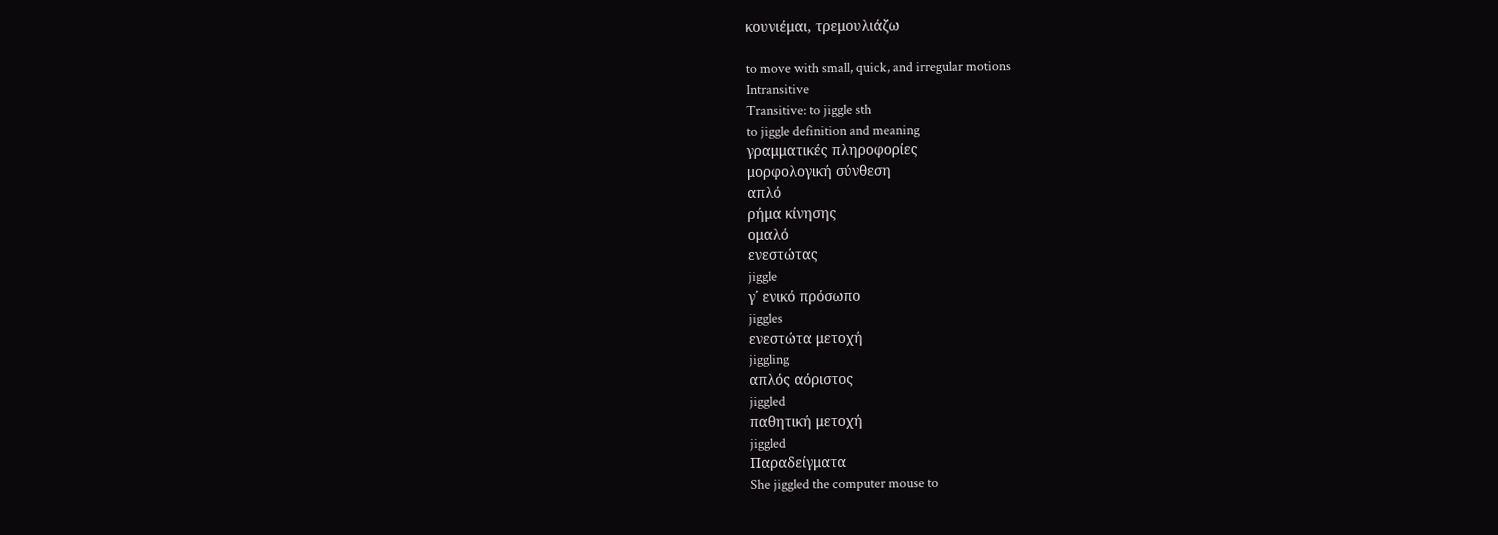κουνιέμαι, τρεμουλιάζω

to move with small, quick, and irregular motions
Intransitive
Transitive: to jiggle sth
to jiggle definition and meaning
γραμματικές πληροφορίες
μορφολογική σύνθεση
απλό
ρήμα κίνησης
ομαλό
ενεστώτας
jiggle
γ΄ ενικό πρόσωπο
jiggles
ενεστώτα μετοχή
jiggling
απλός αόριστος
jiggled
παθητική μετοχή
jiggled
Παραδείγματα
She jiggled the computer mouse to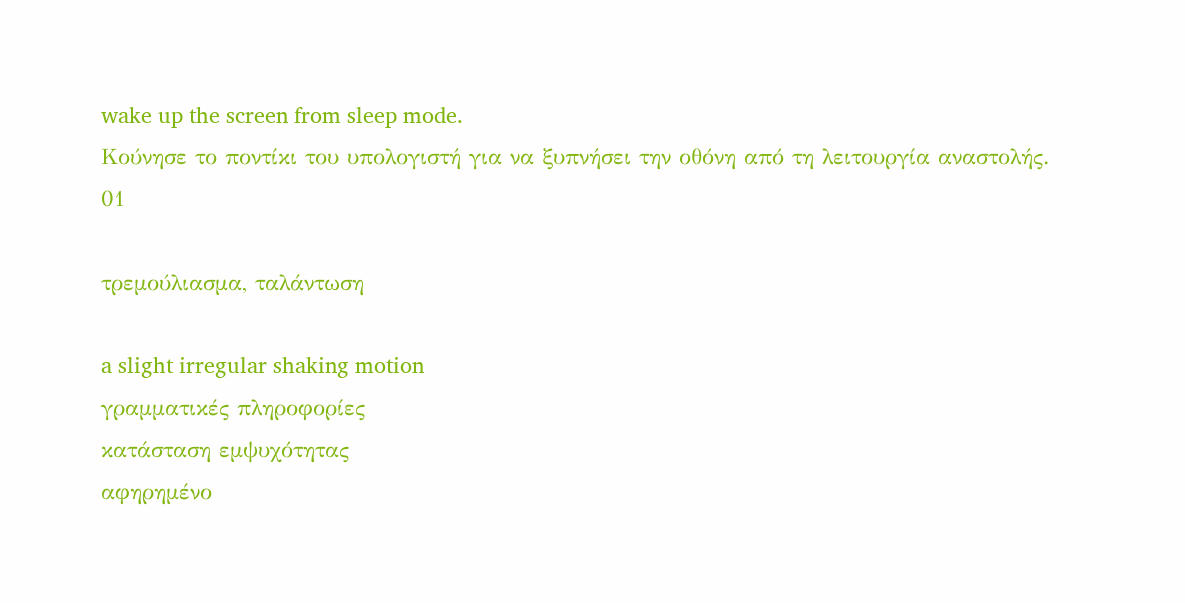wake up the screen from sleep mode.
Κούνησε το ποντίκι του υπολογιστή για να ξυπνήσει την οθόνη από τη λειτουργία αναστολής.
01

τρεμούλιασμα, ταλάντωση

a slight irregular shaking motion
γραμματικές πληροφορίες
κατάσταση εμψυχότητας
αφηρημένο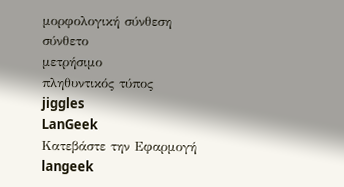μορφολογική σύνθεση
σύνθετο
μετρήσιμο
πληθυντικός τύπος
jiggles
LanGeek
Κατεβάστε την Εφαρμογή
langeek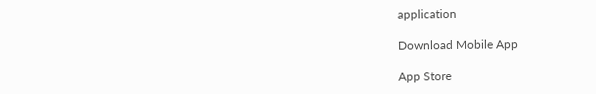application

Download Mobile App

App Store